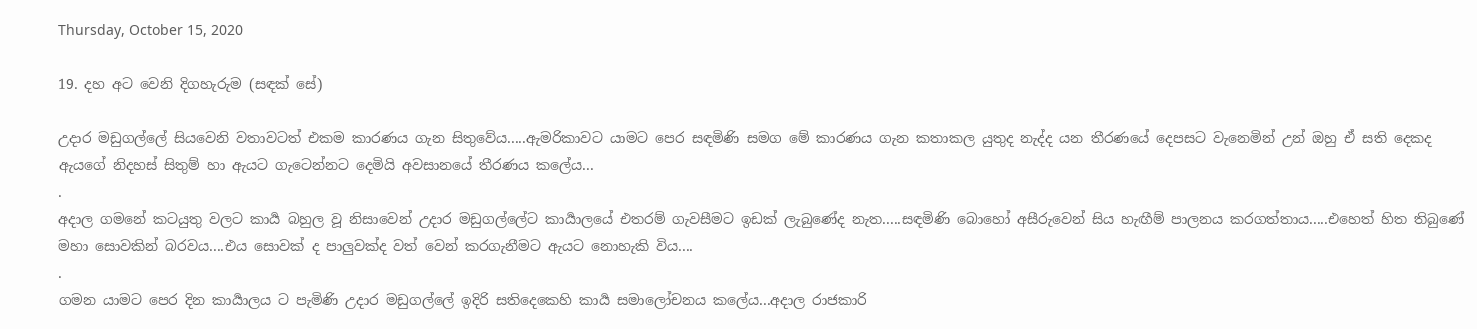Thursday, October 15, 2020

19. දහ අට වෙනි දිගහැරුම (සඳක් සේ)

උදාර මඩුගල්ලේ සියවෙනි වතාවටත් එකම කාරණය ගැන සිතුවේය.....ඇමරිකාවට යාමට පෙර සඳමිණි සමග මේ කාරණය ගැන කතාකල යුතුද නැද්ද යන තීරණයේ දෙපසට වැනෙමින් උන් ඔහු ඒ සති දෙකද ඇයගේ නිදහස් සිතුම් හා ඇයට ගැටෙන්නට දෙමියි අවසානයේ තීරණය කලේය...
.
අදාල ගමනේ කටයුතු වලට කාර්‍ය බහුල වූ නිසාවෙන් උදාර මඩුගල්ලේට කාර්‍යාලයේ එතරම් ගැවසීමට ඉඩක් ලැබුණේද නැත.....සඳමිණි බොහෝ අසීරුවෙන් සිය හැඟීම් පාලනය කරගත්තාය.....එහෙත් හිත තිබුණේ මහා සොවකින් බරවය....එය සොවක් ද පාලුවක්ද වත් වෙන් කරගැනීමට ඇයට නොහැකි විය....
.
ගමන යාමට පෙර දින කාර්‍යාලය ට පැමිණි උදාර මඩුගල්ලේ ඉදිරි සතිදෙකෙහි කාර්‍ය සමාලෝචනය කලේය...අදාල රාජකාරි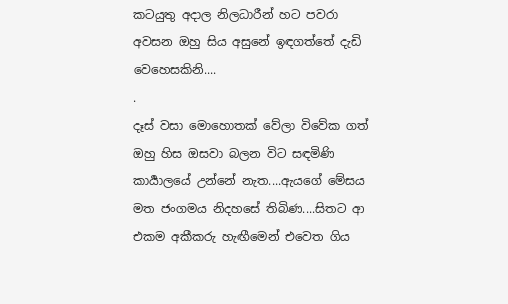කටයුතු අදාල නිලධාරීන් හට පවරා අවසන ඔහු සිය අසුනේ ඉඳගත්තේ දැඩි වෙහෙසකිනි....
.
දෑස් වසා මොහොතක් වේලා විවේක ගත් ඔහු හිස ඔසවා බලන විට සඳමිණි කාර්‍යාලයේ උන්නේ නැත....ඇයගේ මේසය මත ජංගමය නිදහසේ තිබිණ....සිතට ආ එකම අකීකරු හැඟීමෙන් එවෙත ගිය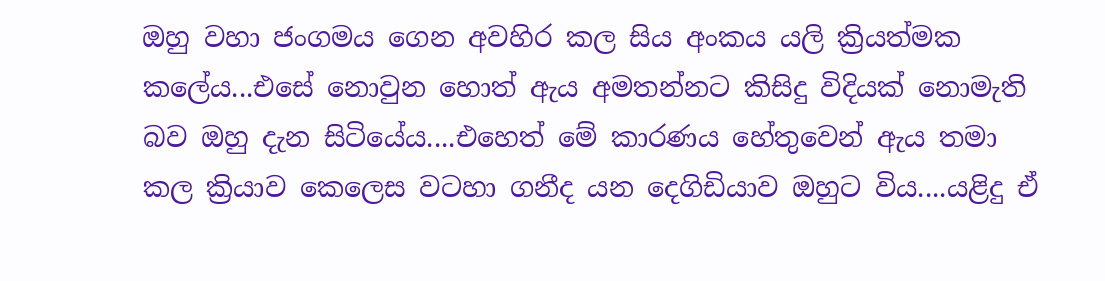ඔහු වහා ජංගමය ගෙන අවහිර කල සිය අංකය යලි ක්‍රියත්මක කලේය...එසේ නොවුන හොත් ඇය අමතන්නට කිසිදු විදියක් නොමැති බව ඔහු දැන සිටියේය....එහෙත් මේ කාරණය හේතුවෙන් ඇය තමා කල ක්‍රියාව කෙලෙස වටහා ගනීද යන දෙගිඩියාව ඔහුට විය....යළිදු ඒ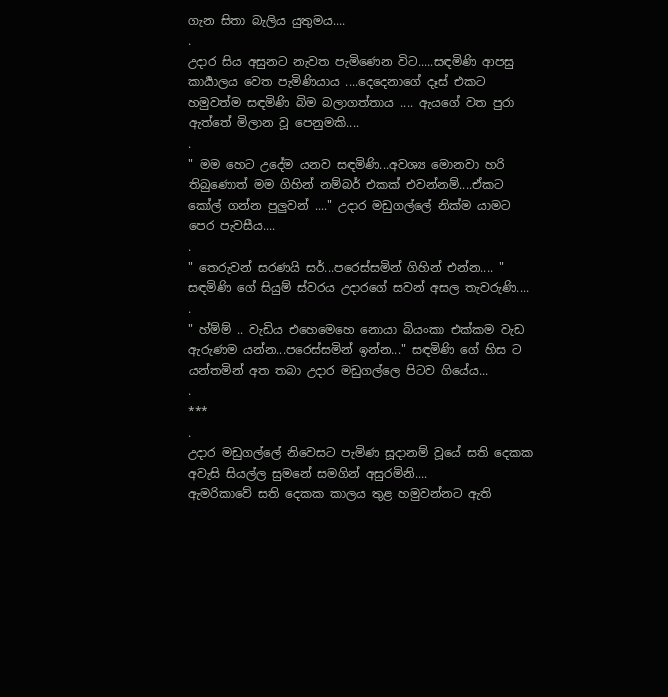ගැන සිතා බැලිය යුතුමය....
.
උදාර සිය අසුනට නැවත පැමිණෙන විට.....සඳමිණි ආපසු කාර්‍යාලය වෙත පැමිණියාය ....දෙදෙනාගේ දෑස් එකට හමුවත්ම සඳමිණි බිම බලාගත්තාය .... ඇයගේ වත පුරා ඇත්තේ මිලාන වූ පෙනුමකි....
.
" මම හෙට උදේම යනව සඳමිණි...අවශ්‍ය මොනවා හරි තිබුණොත් මම ගිහින් නම්බර් එකක් එවන්නම්....ඒකට කෝල් ගන්න පුලුවන් ...." උදාර මඩුගල්ලේ නික්ම යාමට පෙර පැවසීය....
.
" තෙරුවන් සරණයි සර්...පරෙස්සමින් ගිහින් එන්න.... " සඳමිණි ගේ සියුම් ස්වරය උදාරගේ සවන් අසල තැවරුණි....
.
" හ්ම්ම් .. වැඩිය එහෙමෙහෙ නොයා බියංකා එක්කම වැඩ ඇරුණම යන්න...පරෙස්සමින් ඉන්න..." සඳමිණි ගේ හිස ට යන්තමින් අත තබා උදාර මඩුගල්ලෙ පිටව ගියේය...
.
***
.
උදාර මඩුගල්ලේ නිවෙසට පැමිණ සූදානම් වූයේ සති දෙකක අවැසි සියල්ල සුමනේ සමගින් අසුරමිනි....
ඇමරිකාවේ සති දෙකක කාලය තුළ හමුවන්නට ඇති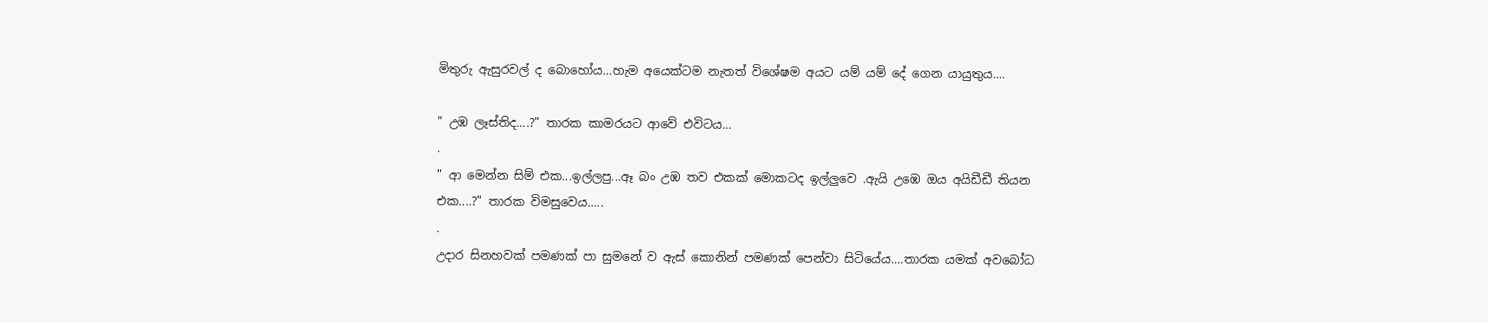මිතුරු ඇසුරවල් ද බොහෝය...හැම අයෙක්ටම නැතත් විශේෂම අයට යම් යම් දේ ගෙන යායුතුය....

" උඹ ලෑස්තිද....?" තාරක කාමරයට ආවේ එවිටය...
.
" ආ මෙන්න සිම් එක...ඉල්ලපු...ඈ බං උඹ තව එකක් මොකටද ඉල්ලුවෙ .ඇයි උඹෙ ඔය අයිඩීඩී තියන එක....?" තාරක විමසුවෙය.....
.
උදාර සිනහවක් පමණක් පා සුමනේ ව ඇස් කොනින් පමණක් පෙන්වා සිටියේය....තාරක යමක් අවබෝධ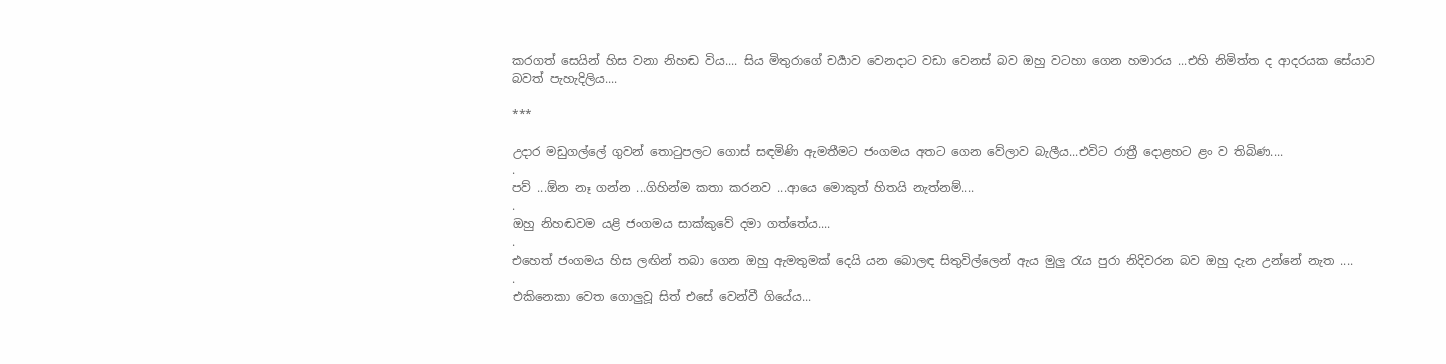කරගත් සෙයින් හිස වනා නිහඬ විය.... සිය මිතුරාගේ චර්‍යාව වෙනදාට වඩා වෙනස් බව ඔහු වටහා ගෙන හමාරය ...එහි නිමිත්ත ද ආදරයක සේයාව බවත් පැහැදිලිය....

***

උදාර මඩුගල්ලේ ගුවන් තොටුපලට ගොස් සඳමිණි ඇමතීමට ජංගමය අතට ගෙන වේලාව බැලීය...එවිට රාත්‍රී දොළහට ළං ව තිබිණ....
.
පව් ...ඕන නෑ ගන්න ...ගිහින්ම කතා කරනව ...ආයෙ මොකුත් හිතයි නැත්නම්....
.
ඔහු නිහඬවම යළි ජංගමය සාක්කුවේ දමා ගත්තේය....
.
එහෙත් ජංගමය හිස ලඟින් තබා ගෙන ඔහු ඇමතුමක් දෙයි යන බොලඳ සිතුවිල්ලෙන් ඇය මුලු රැය පුරා නිදිවරන බව ඔහු දැන උන්නේ නැත ....
.
එකිනෙකා වෙත ගොලුවූ සිත් එසේ වෙන්වී ගියේය...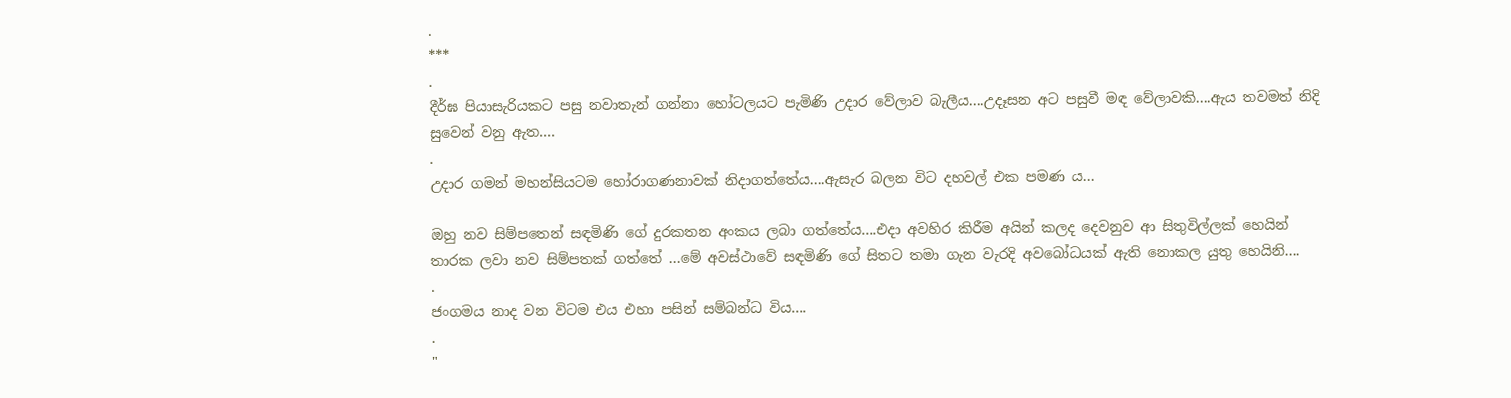.
***
.
දීර්ඝ පියාසැරියකට පසු නවාතැන් ගන්නා හෝටලයට පැමිණි උදාර වේලාව බැලීය....උදෑසන අට පසුවී මඳ වේලාවකි....ඇය තවමත් නිදි සුවෙන් වනු ඇත....
.
උදාර ගමන් මහන්සියටම හෝරාගණනාවක් නිදාගත්තේය....ඇසැර බලන විට දහවල් එක පමණ ය...

ඔහු නව සිම්පතෙන් සඳමිණි ගේ දුරකතන අංකය ලබා ගත්තේය....එදා අවහිර කිරීම අයින් කලද දෙවනුව ආ සිතුවිල්ලක් හෙයින් තාරක ලවා නව සිම්පතක් ගත්තේ ...මේ අවස්ථාවේ සඳමිණි ගේ සිතට තමා ගැන වැරදි අවබෝධයක් ඇති නොකල යුතු හෙයිනි....
.
ජංගමය නාද වන විටම එය එහා පසින් සම්බන්ධ විය....
.
"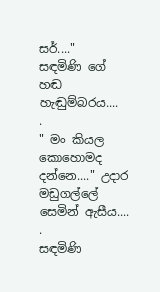සර්...."
සඳමිණි ගේ හඬ හැඬුම්බරය....
.
" මං කියල කොහොමද දන්නෙ...." උදාර මඩුගල්ලේ සෙමින් ඇසීය....
.
සඳමිණි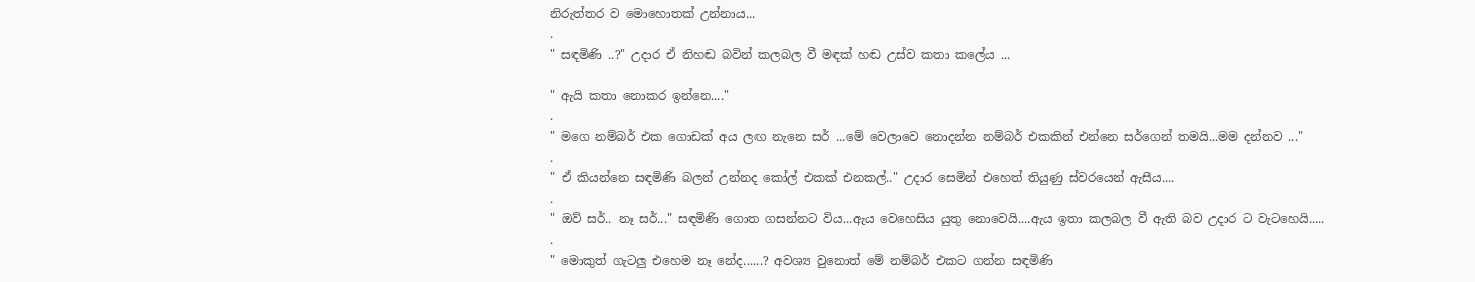නිරුත්තර ව මොහොතක් උන්නාය...
.
" සඳමිණි ..?" උදාර ඒ නිහඬ බවින් කලබල වී මඳක් හඬ උස්ව කතා කලේය ...

" ඇයි කතා නොකර ඉන්නෙ...."
.
" මගෙ නම්බර් එක ගොඩක් අය ලඟ නැනෙ සර් ...මේ වෙලාවෙ නොදන්න නම්බර් එකකින් එන්නෙ සර්ගෙන් තමයි...මම දන්නව ..."
.
" ඒ කියන්නෙ සඳමිණි බලන් උන්නද කෝල් එකක් එනකල්.." උදාර සෙමින් එහෙත් තියුණු ස්වරයෙන් ඇසීය....
.
" ඔව් සර්.. නෑ සර්..." සඳමිණි ගොත ගසන්නට විය...ඇය වෙහෙසිය යුතු නොවෙයි....ඇය ඉතා කලබල වී ඇති බව උදාර ට වැටහෙයි.....
.
" මොකුත් ගැටලු එහෙම නෑ නේද......? අවශ්‍ය වුනොත් මේ නම්බර් එකට ගන්න සඳමිණි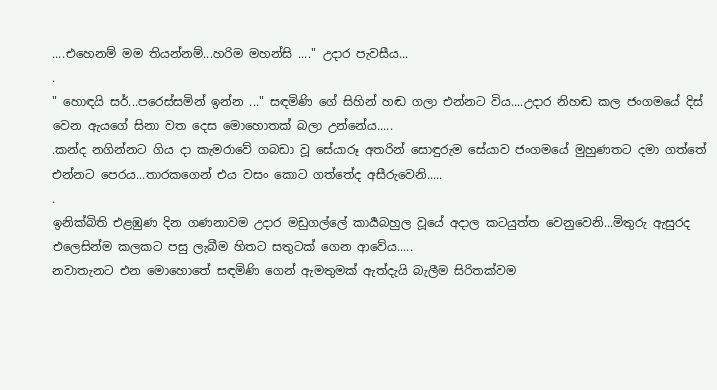....එහෙනම් මම තියන්නම්...හරිම මහන්සි ...." උදාර පැවසීය...
.
" හොඳයි සර්...පරෙස්සමින් ඉන්න ..." සඳමිණි ගේ සිහින් හඬ ගලා එන්නට විය....උදාර නිහඬ කල ජංගමයේ දිස් වෙන ඇයගේ සිනා වත දෙස මොහොතක් බලා උන්නේය.....
.කන්ද නගින්නට ගිය දා කැමරාවේ ගබඩා වූ සේයාරූ අතරින් සොඳුරුම සේයාව ජංගමයේ මුහුණතට දමා ගත්තේ එන්නට පෙරය...තාරකගෙන් එය වසං කොට ගත්තේද අසීරුවෙනි.....
.
ඉනික්බිති එළඹුණ දින ගණනාවම උදාර මඩුගල්ලේ කාර්‍යබහුල වූයේ අදාල කටයුත්ත වෙනුවෙනි...මිතුරු ඇසුරද එලෙසින්ම කලකට පසු ලැබීම හිතට සතුටක් ගෙන ආවේය.....
නවාතැනට එන මොහොතේ සඳමිණි ගෙන් ඇමතුමක් ඇත්දැයි බැලීම සිරිතක්වම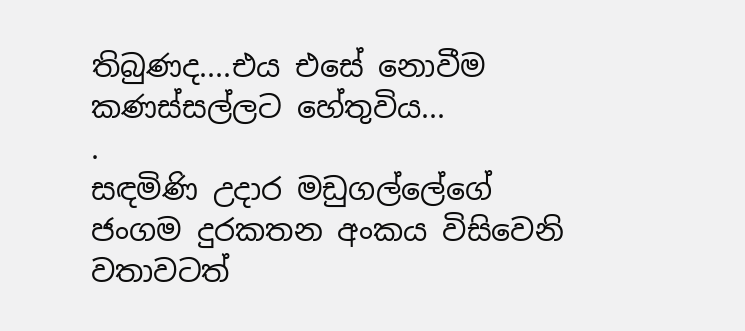තිබුණද....එය එසේ නොවීම කණස්සල්ලට හේතුවිය...
.
සඳමිණි උදාර මඩුගල්ලේගේ ජංගම දුරකතන අංකය විසිවෙනි වතාවටත්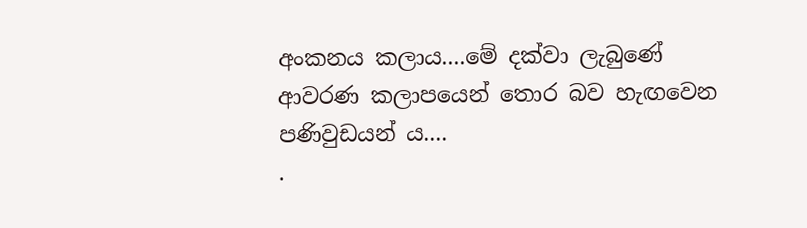අංකනය කලාය....මේ දක්වා ලැබුණේ ආවරණ කලාපයෙන් තොර බව හැඟවෙන පණිවුඩයන්‍ ය....
.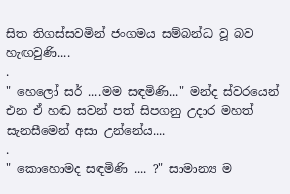සිත තිගස්සවමින් ජංගමය සම්බන්ධ වූ බව හැඟවුණි....
.
" හෙලෝ සර් ....මම සඳමිණි..." මන්ද ස්වරයෙන් එන ඒ හඬ සවන් පත් සිපගනු උදාර මහත් සැනසීමෙන් අසා උන්නේය....
.
" කොහොමද සඳමිණි .... ?" සාමාන්‍ය ම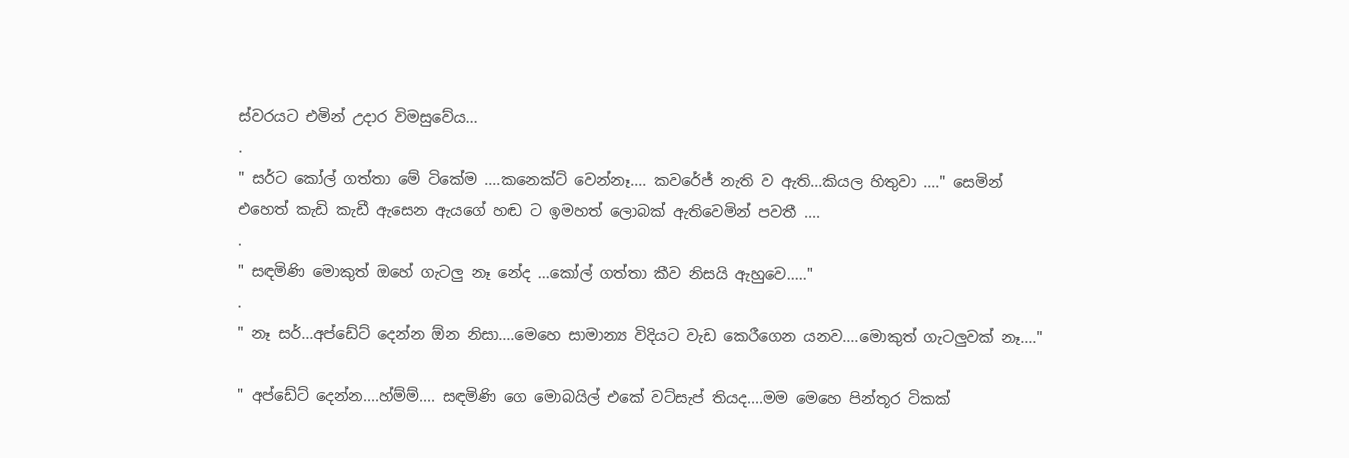ස්වරයට එමින් උදාර විමසුවේය...
.
" සර්ට කෝල් ගත්තා මේ ටිකේම ....කනෙක්ට් වෙන්නෑ.... කවරේජ් නැති ව ඇති...කියල හිතුවා ...." සෙමින් එහෙත් කැඩි කැඩී ඇසෙන ඇයගේ හඬ ට ඉමහත් ලොබක් ඇතිවෙමින් පවතී ....
.
" සඳමිණි මොකුත් ඔහේ ගැටලු නෑ නේද ...කෝල් ගත්තා කීව නිසයි ඇහුවෙ....."
.
" නෑ සර්...අප්ඩේට් දෙන්න ඕන නිසා....මෙහෙ සාමාන්‍ය විදියට වැඩ කෙරීගෙන යනව....මොකුත් ගැටලුවක් නෑ...."

" අප්ඩේට් දෙන්න....හ්ම්ම්.... සඳමිණි ගෙ මොබයිල් එකේ වට්සැප් තියද....මම මෙහෙ පින්තූර ටිකක්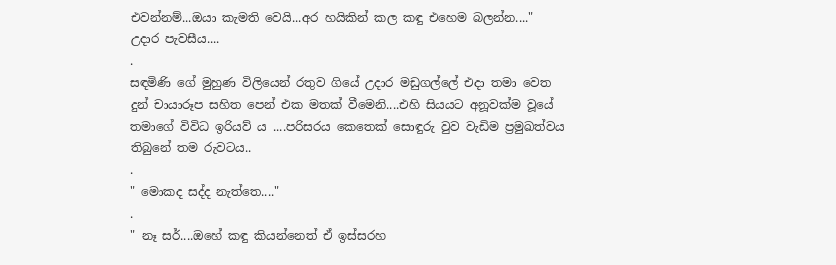එවන්නම්...ඔයා කැමති වෙයි...අර හයිකින් කල කඳු එහෙම බලන්න...."
උදාර පැවසීය....
.
සඳමිණි ගේ මුහුණ විලියෙන් රතුව ගියේ උදාර මඩුගල්ලේ එදා තමා වෙත දුන් චායාරූප සහිත පෙන් එක මතක් වීමෙනි....එහි සියයට අනූවක්ම වූයේ තමාගේ විවිධ ඉරියව් ය ....පරිසරය කෙතෙක් සොඳුරු වුව වැඩිම ප්‍රමුඛත්වය තිබුනේ තම රුවටය..
.
" මොකද සද්ද නැත්තෙ...."
.
" නෑ සර්....ඔහේ කඳු කියන්නෙත් ඒ ඉස්සරහ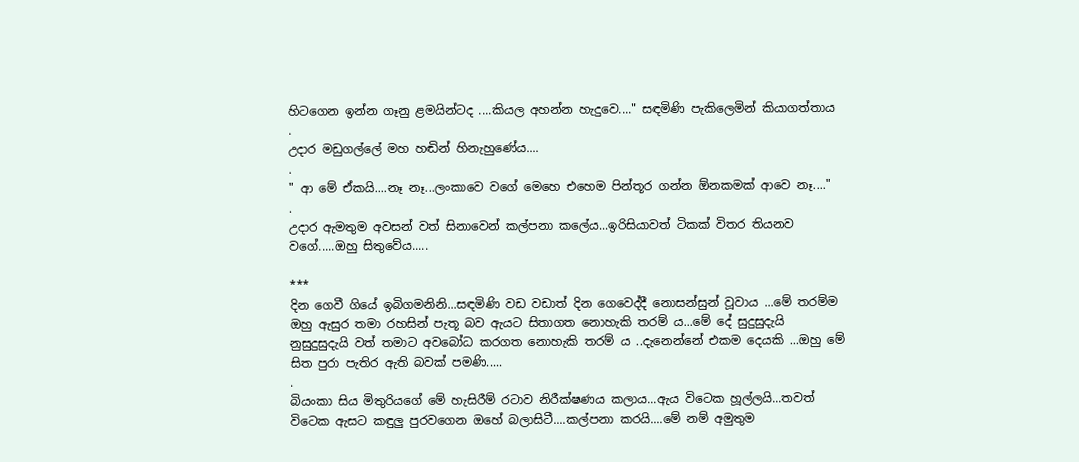හිටගෙන ඉන්න ගෑනු ළමයින්ටද ....කියල අහන්න හැදුවෙ...." සඳමිණි පැකිලෙමින් කියාගත්තාය
.
උදාර මඩුගල්ලේ මහ හඬින් හිනැහුණේය....
.
" ආ මේ ඒකයි....නෑ නෑ...ලංකාවෙ වගේ මෙහෙ එහෙම පින්තූර ගන්න ඕනකමක් ආවෙ නෑ...."
.
උදාර ඇමතුම අවසන් වත් සිනාවෙන් කල්පනා කලේය...ඉරිසියාවත් ටිකක් විතර තියනව වගේ.....ඔහු සිතුවේය.....

***
දින ගෙවී ගියේ ඉබිගමනිනි...සඳමිණි වඩ වඩාත් දින ගෙවෙද්දී නොසන්සුන් වූවාය ...මේ තරම්ම ඔහු ඇසුර තමා රහසින් පැතූ බව ඇයට සිතාගත නොහැකි තරම් ය...මේ දේ සුදුසුදැයි නුසුදුසුදැයි වත් තමාට අවබෝධ කරගත නොහැකි තරම්‍ ය ..දැනෙන්නේ එකම දෙයකි ...ඔහු මේ සිත පුරා පැතිර ඇති බවක් පමණි.....
.
බියංකා සිය මිතුරියගේ මේ හැසිරීම් රටාව නිරීක්ෂණය කලාය...ඇය විටෙක හූල්ලයි...තවත් විටෙක ඇසට කඳුලු පුරවගෙන ඔහේ බලාසිටී....කල්පනා කරයි....මේ නම් අමුතුම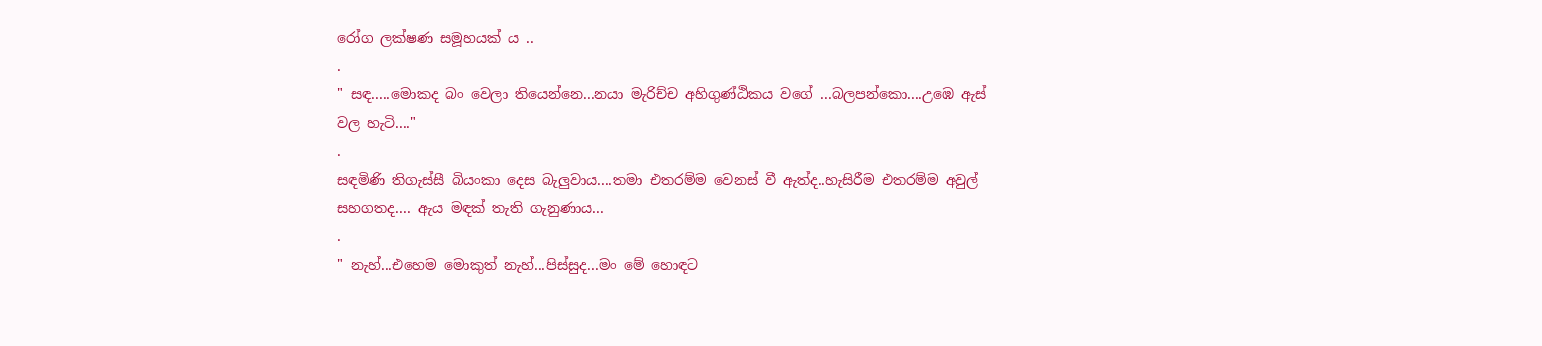රෝග ලක්ෂණ සමූහයක් ය ..
.
" සඳ.....මොකද බං වෙලා තියෙන්නෙ...නයා මැරිච්ච අහිගුණ්ඨිකය වගේ ...බලපන්කො....උඹෙ ඇස් වල හැටි...."
.
සඳමිණි තිගැස්සී බියංකා දෙස බැලුවාය....තමා එතරම්ම වෙනස් වී ඇත්ද..හැසිරීම එතරම්ම අවුල් සහගතද.... ඇය මඳක් තැති ගැනුණාය...
.
" නැහ්...එහෙම මොකුත් නැහ්...පිස්සුද...මං මේ හොඳට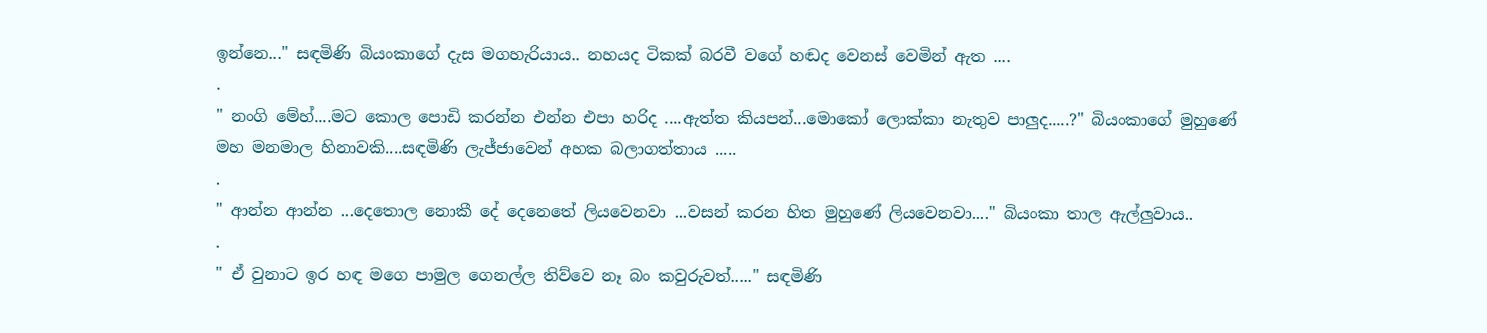ඉන්නෙ..." සඳමිණි බියංකාගේ දැස මගහැරියාය.. නහයද ටිකක් බරවී වගේ හඬද වෙනස් වෙමින් ඇත ....
.
" නංගි මේහ්....මට කොල පොඩි කරන්න එන්න එපා හරිද ....ඇත්ත කියපන්...මොකෝ ලොක්කා නැතුව පාලුද.....?" බියංකාගේ මුහුණේ මහ මනමාල හිනාවකි....සඳමිණි ලැජ්ජාවෙන් අහක බලාගත්තාය .....
.
" ආන්න ආන්න ...දෙතොල නොකී දේ දෙනෙතේ ලියවෙනවා ...වසන් කරන හිත මුහුණේ ලියවෙනවා...." බියංකා තාල ඇල්ලුවාය..
.
" ඒ වුනාට ඉර හඳ මගෙ පාමුල ගෙනල්ල තිව්වෙ නෑ බං කවුරුවත්....." සඳමිණි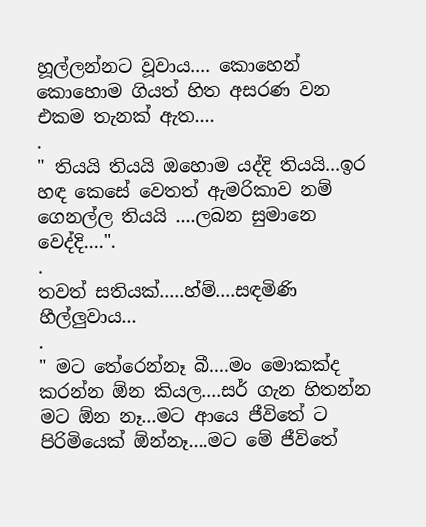හූල්ලන්නට වූවාය.... කොහෙන් කොහොම ගියත් හිත අසරණ වන එකම තැනක් ඇත....
.
" තියයි තියයි ඔහොම යද්දි තියයි...ඉර හඳ කෙසේ වෙතත් ඇමරිකාව නම් ගෙනල්ල තියයි ....ලබන සුමානෙ වෙද්දි....".
.
තවත් සතියක්.....හ්ම්....සඳමිණි හීල්ලුවාය...
.
" මට තේරෙන්නෑ බී....මං මොකක්ද කරන්න ඕන කියල....සර් ගැන හිතන්න මට ඕන නෑ...මට ආයෙ ජීවිතේ ට පිරිමියෙක් ඕන්නෑ....මට මේ ජීවිතේ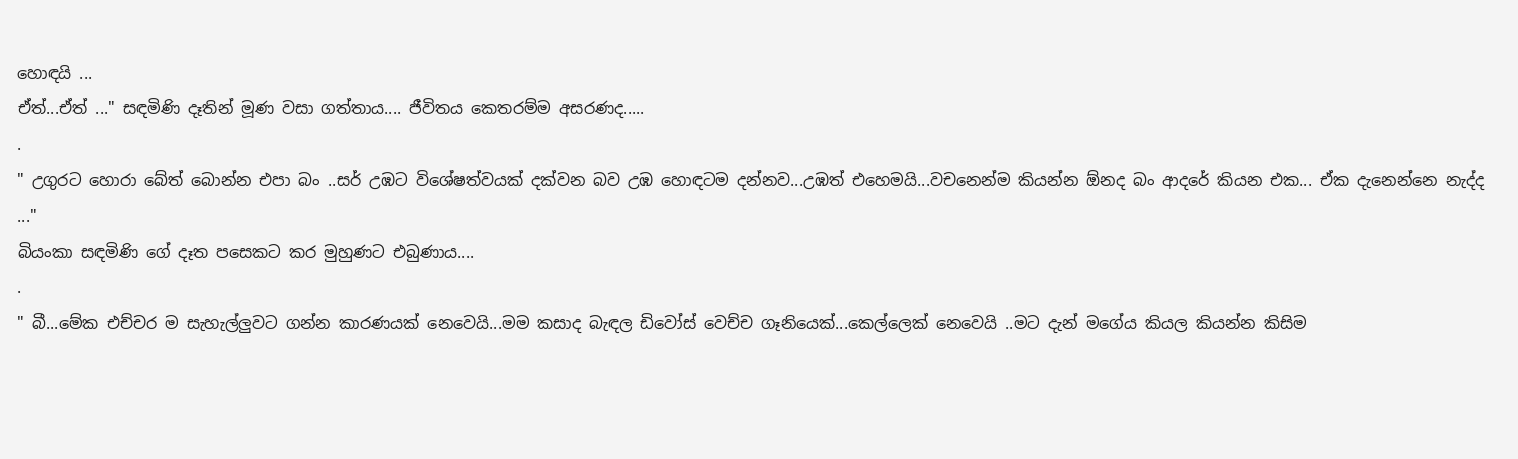හොඳයි ...
ඒත්...ඒත් ..." සඳමිණි දෑතින් මූණ වසා ගත්තාය.... ජීවිතය කෙතරම්ම අසරණද.....
.
" උගුරට හොරා බේත් බොන්න එපා බං ..සර් උඹට විශේෂත්වයක් දක්වන බව උඹ හොඳටම දන්නව...උඹත් එහෙමයි...වචනෙන්ම කියන්න ඕනද බං ආදරේ කියන එක... ඒක දැනෙන්නෙ නැද්ද ..."
බියංකා සඳමිණි ගේ දෑත පසෙකට කර මුහුණට එබුණාය....
.
" බී...මේක එච්චර ම සැහැල්ලුවට ගන්න කාරණයක් නෙවෙයි...මම කසාද බැඳල ඩිවෝස් වෙච්ච ගෑනියෙක්...කෙල්ලෙක් නෙවෙයි ..මට දැන් මගේය කියල කියන්න කිසිම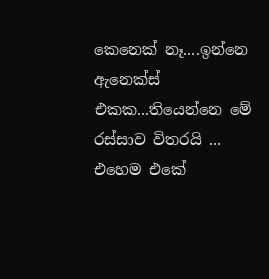කෙනෙක් නෑ....ඉන්නෙ ඇනෙක්ස් එකක...තියෙන්නෙ මේ රස්සාව විතරයි ...
එහෙම එකේ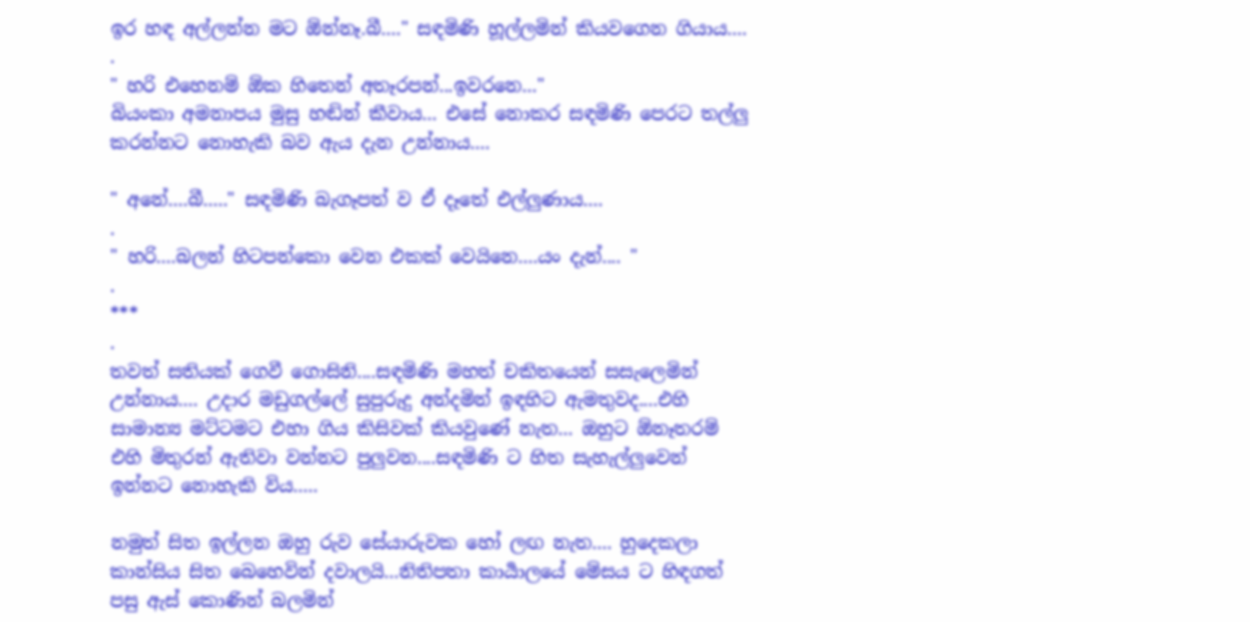ඉර හඳ අල්ලන්න මට ඕන්නෑ.බී...." සඳමිණි හූල්ලමින් කියවගෙන ගියාය....
.
" හරි එහෙනම් ඕක හිතෙන් අතෑරපන්...ඉවරනෙ..."
බියංකා අමනාපය මුසු හඬින් කීවාය... එසේ නොකර සඳමිණි පෙරට තල්ලු කරන්නට නොහැකි බව ඇය දැන උන්නාය....

" අනේ....බී....." සඳමිණි බැගෑපත් ව ඒ දෑතේ එල්ලුණාය....
.
" හරි....බලන් හිටපන්කො වෙන එකක් වෙයිනෙ....යං දැන්.... "
.
***
.
තවත් සතියක් ගෙවී ගොසිනි....සඳමිණි මහත් චකිතයෙන් සසැලෙමින් උන්නාය.... උදාර මඩුගල්ලේ සුපුරුදු අන්දමින් ඉඳහිට ඇමතුවද....එහි සාමාන්‍ය මට්ටමට එහා ගිය කිසිවක් කියවුණේ නැත... ඔහුට ඕනෑතරම් එහි මිතුරන් ඇතිවා වන්නට පුලුවන....සඳමිණි ට හිත සැහැල්ලුවෙන් ඉන්නට නොහැකි විය.....

නමුත් සිත ඉල්ලන ඔහු රුව සේයාරුවක හෝ ලඟ නැත.... හුදෙකලා කාන්සිය සිත බෙහෙවින් දවාලයි...නිතිපතා කාර්‍යාලයේ මේසය ට හිඳගත් පසු ඇස් කොණින් බලමින්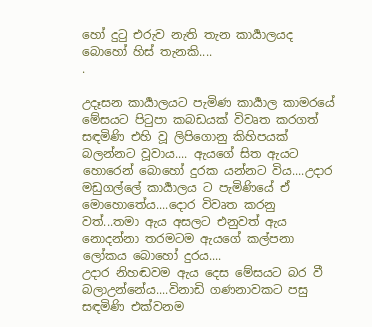හෝ දුටු එරුව නැති තැන කාර්‍යාලයද බොහෝ හිස් තැනකි....
.

උදෑසන කාර්‍යාලයට පැමිණ කාර්‍යාල කාමරයේ මේසයට පිටුපා කබඩයක් විවෘත කරගත් සඳමිණි එහි වූ ලිපිගොනු කිහිපයක් බලන්නට වූවාය.... ඇයගේ සිත ඇයට හොරෙන් බොහෝ දුරක යන්නට විය....උදාර මඩුගල්ලේ කාර්‍යාලය ට පැමිණියේ ඒ මොහොතේය....දොර විවෘත කරනු වත්...තමා ඇය අසලට එනුවත් ඇය නොදන්නා තරමටම ඇයගේ කල්පනා ලෝකය බොහෝ දුරය....
උදාර නිහඬවම ඇය දෙස මේසයට බර වී බලාඋන්නේය....විනාඩි ගණනාවකට පසු සඳමිණි එක්වනම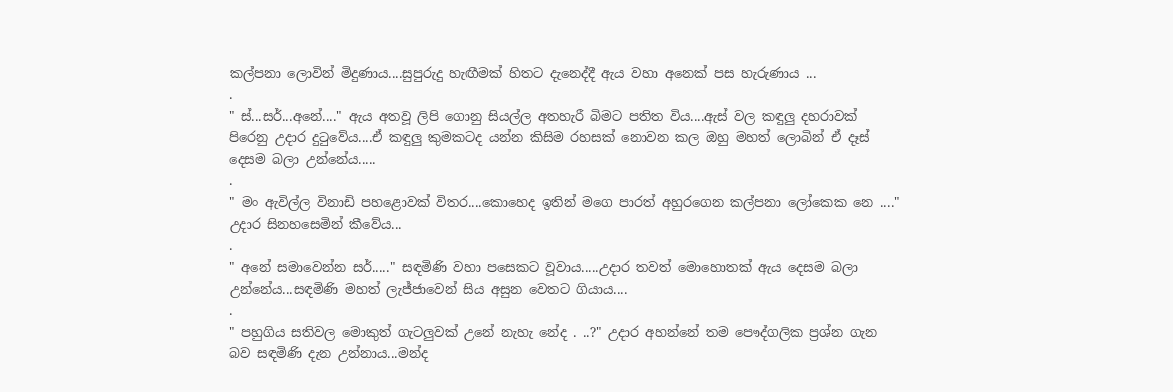කල්පනා ලොවින් මිදුණාය....සුපුරුදු හැඟීමක් හිතට දැනෙද්දී ඇය වහා අනෙක් පස හැරුණාය ...
.
" ස්...සර්...අනේ...." ඇය අතවූ ලිපි ගොනු සියල්ල අතහැරී බිමට පතිත විය....ඇස් වල කඳුලු දහරාවක් පිරෙනු උදාර දුටුවේය....ඒ කඳුලු කුමකටද යන්න කිසිම රහසක් නොවන කල ඔහු මහත් ලොබින් ඒ දෑස් දෙසම බලා උන්නේය.....
.
" මං ඇවිල්ල විනාඩි පහළොවක් විතර....කොහෙද ඉතින් මගෙ පාරත් අහුරගෙන කල්පනා ලෝකෙක නෙ ...." උදාර සිනහසෙමින් කීවේය...
.
" අනේ සමාවෙන්න සර්....." සඳමිණි වහා පසෙකට වූවාය.....උදාර තවත් මොහොතක් ඇය දෙසම බලා උන්නේය...සඳමිණි මහත් ලැජ්ජාවෙන් සිය අසුන වෙතට ගියාය....
.
" පහුගිය සතිවල මොකුත් ගැටලුවක් උනේ නැහැ නේද . ..?" උදාර අහන්නේ තම පෞද්ගලික ප්‍රශ්න ගැන බව සඳමිණි දැන උන්නාය...මන්ද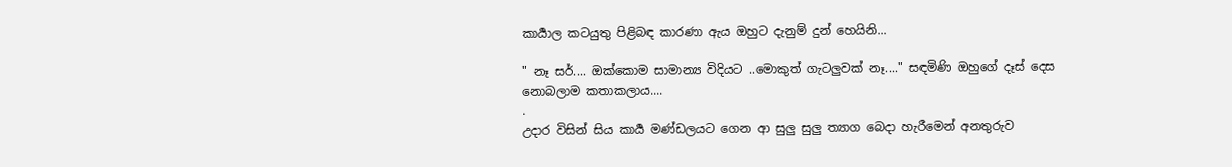කාර්‍යාල කටයුතු පිළිබඳ කාරණා ඇය ඔහුට දැනුම් දුන් හෙයිනි...

" නෑ සර්.... ඔක්කොම සාමාන්‍ය විදියට ..මොකුත් ගැටලුවක් නෑ...." සඳමිණි ඔහුගේ දෑස් දෙස නොබලාම කතාකලාය....
.
උදාර විසින් සිය කාර්‍ය මණ්ඩලයට ගෙන ආ සුලු සුලු ත්‍යාග බෙදා හැරීමෙන් අනතුරුව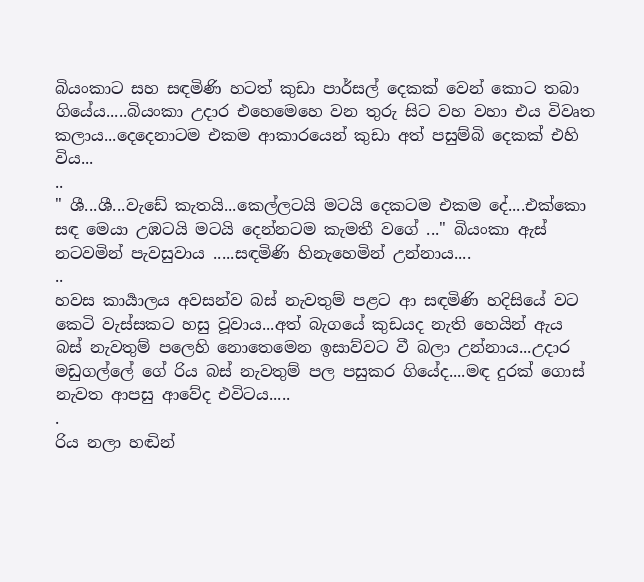බියංකාට සහ සඳමිණි හටත් කුඩා පාර්සල් දෙකක් වෙන් කොට තබා ගියේය.....බියංකා උදාර එහෙමෙහෙ වන තුරු සිට වහ වහා එය විවෘත කලාය...දෙදෙනාටම එකම ආකාරයෙන් කුඩා අත් පසුම්බි දෙකක් එහි විය...
..
" ශී...ශී...වැඩේ කැතයි...කෙල්ලටයි මටයි දෙකටම එකම දේ....එක්කො සඳ මෙයා උඹටයි මටයි දෙන්නටම කැමතී වගේ ..." බියංකා ඇස් නටවමින් පැවසුවාය .....සඳමිණි හිනැහෙමින් උන්නාය....
..
හවස කාර්‍යාලය අවසන්ව බස් නැවතුම් පළට ආ සඳමිණි හදිසියේ වට කෙටි වැස්සකට හසු වූවාය...අත් බැගයේ කුඩයද නැති හෙයින් ඇය බස් නැවතුම් පලෙහි නොතෙමෙන ඉසාව්වට වී බලා උන්නාය...උදාර මඩුගල්ලේ ගේ රිය බස් නැවතුම් පල පසුකර ගියේද....මඳ දුරක් ගොස් නැවත ආපසු ආවේද එවිටය.....
.
රිය නලා හඬින්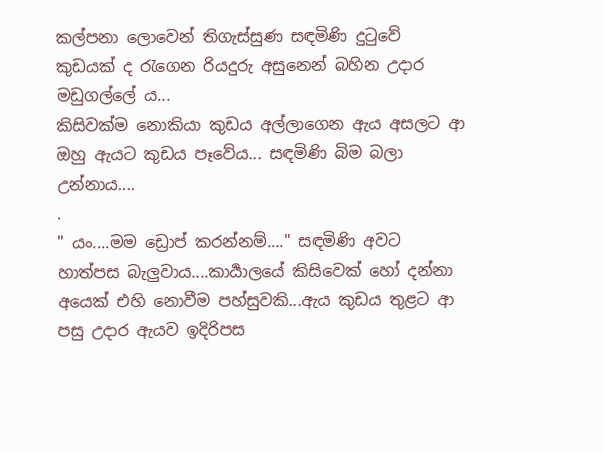කල්පනා ලොවෙන් තිගැස්සුණ සඳමිණි දුටුවේ කුඩයක් ද රැගෙන රියදුරු අසුනෙන් බහින උදාර මඩුගල්ලේ ය...
කිසිවක්ම නොකියා කුඩය අල්ලාගෙන ඇය අසලට ආ ඔහු ඇයට කුඩය පෑවේය... සඳමිණි බිම බලා උන්නාය....
.
" යං....මම ඩ්‍රොප් කරන්නම්...." සඳමිණි අවට හාත්පස බැලුවාය....කාර්‍යාලයේ කිසිවෙක් හෝ දන්නා අයෙක් එහි නොවීම පහ්සුවකි...ඇය කුඩය තුළට ආ පසු උදාර ඇයව ඉදිරිපස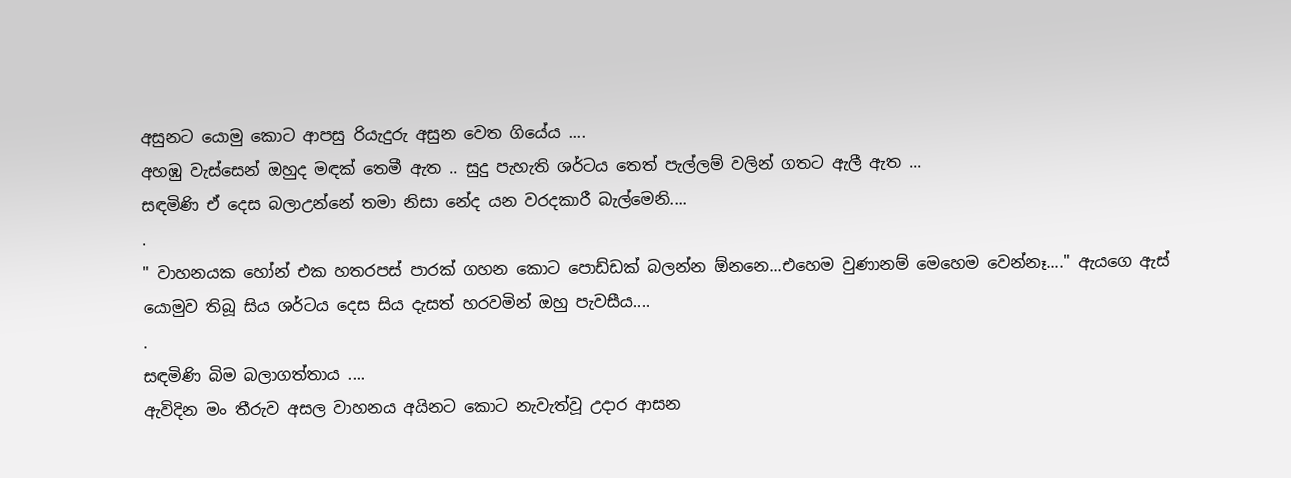අසුනට යොමු කොට ආපසු රියැදුරු අසුන වෙත ගියේය ....
අහඹු වැස්සෙන් ඔහුද මඳක් තෙමී ඇත .. සුදු පැහැති ශර්ටය තෙත් පැල්ලම් වලින් ගතට ඇලී ඇත ...
සඳමිණි ඒ දෙස බලාඋන්නේ තමා නිසා නේද යන වරදකාරී බැල්මෙනි....
.
" වාහනයක හෝන් එක හතරපස් පාරක් ගහන කොට පොඩ්ඩක් බලන්න ඕනනෙ...එහෙම වුණානම් මෙහෙම වෙන්නෑ...." ඇයගෙ ඇස් යොමුව තිබූ සිය ශර්ටය දෙස සිය දැසත් හරවමින් ඔහු පැවසීය....
.
සඳමිණි බිම බලාගත්තාය ....
ඇවිදින මං තීරුව අසල වාහනය අයිනට කොට නැවැත්වූ උදාර ආසන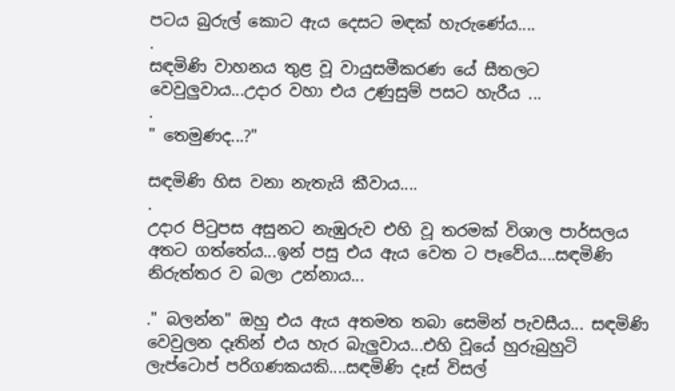පටය බුරුල් කොට ඇය දෙසට මඳක් හැරුණේය....
.
සඳමිණි වාහනය තුළ වූ වායුසමීකරණ යේ සීතලට වෙවුලුවාය...උදාර වහා එය උණුසුම් පසට හැරීය ...
.
" තෙමුණද...?"

සඳමිණි හිස වනා නැතැයි කීවාය....
.
උදාර පිටුපස අසුනට නැඹුරුව එහි වූ තරමක් විශාල පාර්සලය අතට ගත්තේය...ඉන් පසු එය ඇය වෙත ට පෑවේය....සඳමිණි නිරුත්තර ව බලා උන්නාය...

." බලන්න" ඔහු එය ඇය අතමත තබා සෙමින් පැවසීය... සඳමිණි වෙවුලන දෑතින් එය හැර බැලුවාය...එහි වූයේ හුරුබුහුටි ලැප්ටොප් පරිගණකයකි....සඳමිණි දෑස් විසල්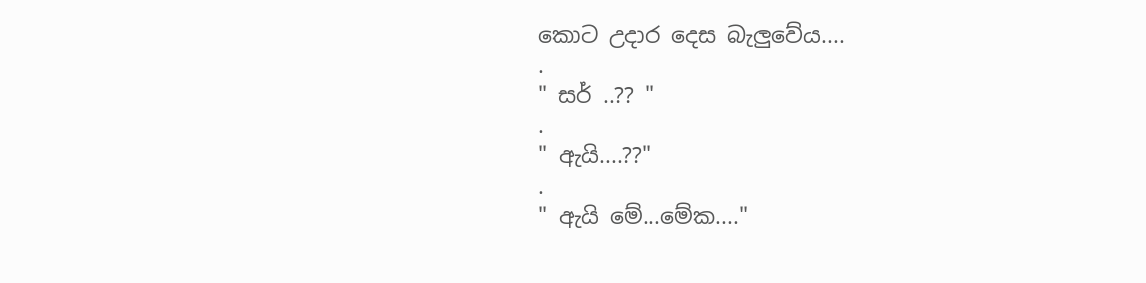කොට උදාර දෙස බැලුවේය....
.
" සර් ..?? "
.
" ඇයි....??"
.
" ඇයි මේ...මේක...."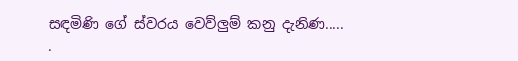සඳමිණි ගේ ස්වරය වෙව්ලුම් කනු දැනිණ.....
.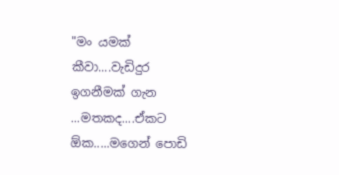"මං යමක් කීවා....වැඩිදුර ඉගනීමක් ගැන ...මතකද....ඒකට ඕක.....මගෙන් පොඩි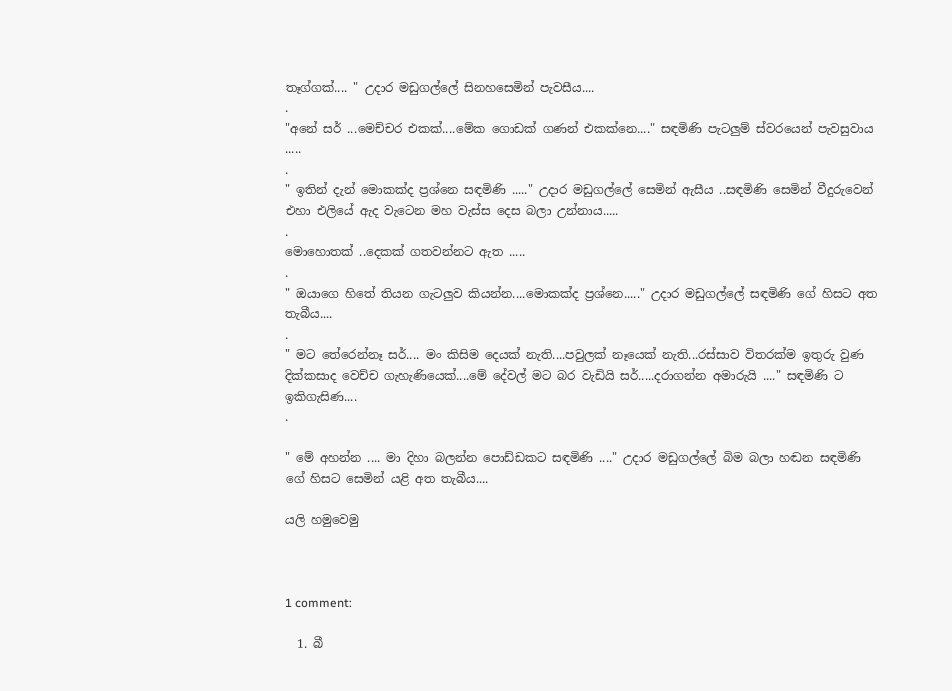තෑග්ගක්.... " උදාර මඩුගල්ලේ සිනහසෙමින් පැවසීය....
.
"අනේ සර් ...මෙච්චර එකක්....මේක ගොඩක් ගණන් එකක්නෙ...." සඳමිණි පැටලුම් ස්වරයෙන් පැවසුවාය .....
.
" ඉතින් දැන් මොකක්ද ප්‍රශ්නෙ සඳමිණි ....." උදාර මඩුගල්ලේ සෙමින් ඇසීය ..සඳමිණි සෙමින් වීදුරුවෙන් එහා එලියේ ඇද වැටෙන මහ වැස්ස දෙස බලා උන්නාය.....
.
මොහොතක් ..දෙකක් ගතවන්නට ඇත .....
.
" ඔයාගෙ හිතේ තියන ගැටලුව කියන්න....මොකක්ද ප්‍රශ්නෙ....." උදාර මඩුගල්ලේ සඳමිණි ගේ හිසට අත තැබීය....
.
" මට තේරෙන්නෑ සර්.... මං කිසිම දෙයක් නැති....පවුලක් නෑයෙක් නැති...රස්සාව විතරක්ම ඉතුරු වුණ දික්කසාද වෙච්ච ගැහැණියෙක්....මේ දේවල් මට බර වැඩියි සර්.....දරාගන්න අමාරුයි ...." සඳමිණි ට ඉකිගැසිණ....
.

" මේ අහන්න .... මා දිහා බලන්න පොඩ්ඩකට සඳමිණි ...." උදාර මඩුගල්ලේ බිම බලා හඬන සඳමිණි ගේ හිසට සෙමින් යළි අත තැබීය....

යලි හමුවෙමු



1 comment:

  1. බී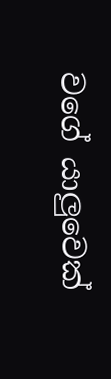වගේ යාලුවෙක්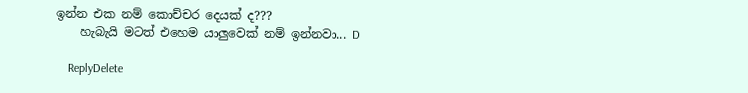ඉන්න එක නම් කොච්චර දෙයක් ද???
    හැබැයි මටත් එහෙම යාලුවෙක් නම් ඉන්නවා... D

    ReplyDelete